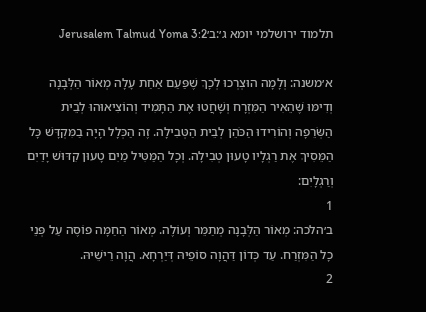תלמוד ירושלמי יומא ג׳:ב׳Jerusalem Talmud Yoma 3:2

א׳משנה: וְלָמָה הוּצְרְכוּ לְכָךְ שֶׁפַּעַם אַחַת עָלָה מְאוֹר הַלְּבָנָה וְדִימּוּ שֶׁהֵאִיר הַמִּזְרָח וְשָׁחֲטוּ אֶת הַתָּמִיד וְהוֹצִיאוּהוּ לְבֵית הַשְּׂרֵפָה וְהוֹרִידוּ הַכֹּהֵן לְבֵית הַטְּבִילָה. זֶה הַכְּלָל הָיָה בַמִּקְדָּשׁ כָּל הַמֵּסִיךְ אֶת רַגְלָיו טָעוּן טְבִילָה. וְכָל הַמַּטִּיל מַיִם טָעוּן קִדּוּשׁ יָדַיִם וְרַגְלָיִם:
1
ב׳הלכה: מְאוֹר הַלְּבָנָה מְתַמֵּר וְעוֹלֶה. מְאוֹר הַחַמָּה פוֹסֶה עַל פְּנֵי כָל הַמִּזְרַח. עַד כְּדוֹן דַּהֲוָה סוֹפֵיהּ דְּיַרְחָא. הֲוָה רֵישֵׁיהּ.
2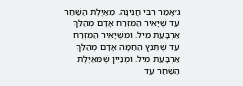ג׳אָמַר רִבִּי חֲנִינָה. מֵאַיֶּלֶת הַשַּׁחַר עַד שֶׁיָּאִיר הַמִּזְרַח אָדָם מְהַלֵּךְ אַרְבָּעַת מִיל. וּמִשֶּׁיָּאִיר הַמִּזְרַח עַד שֶׁתֵּנֵץ הַחַמָּה אָדָם מְהַלֵּךְ אַרְבָּעַת מִיל. וּמְנַיִין שֶׁמֵּאַיֶּלֶת הַשַּׁחַר עַד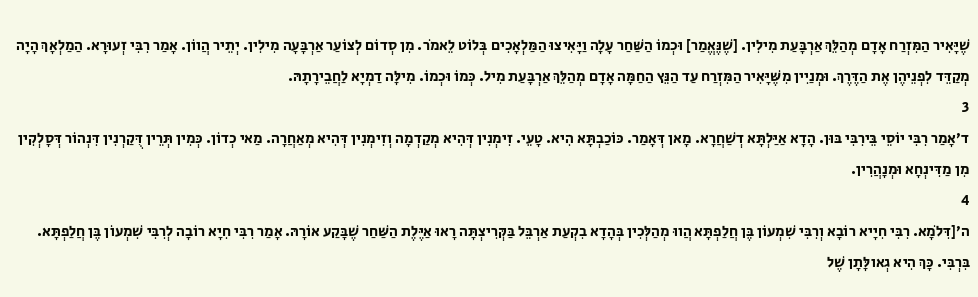שֶׁיָּאִיר הַמִּזְרַח אָדָם מְהַלֵּךְ אַרְבָּעַת מִילִין. [שֶׁנֶּאֱמַר] וּכְמוֹ הַשַּׁחַר עָלָה וַיָּאִיצוּ הַמַּלְאָכִים בְּלוֹט לֵאמֹר. מִן סְדוֹם לְצוֹעַר אַרְבָּעָה מִילִין. יְתֵיר הֲווֹן. אָמַר רִבִּי זְעוּרָא. הַמַלְאָךְ הָיָה מְקַדֵּד לִפְנֵיהֶן אֶת הַדֶּרֶךְ. וּמְנַיִין מִשֶּׁיָּאִיר הַמִּזְרַח עַד הַנֵּץ הַחַמָּה אָדָם מְהַלֵּךְ אַרְבָּעַת מִיל. כְּמוֹ וּכְמוֹ. מִילָּה דַמְיָא לַחֲבֵירָתָהּ.
3
ד׳אָמַר רִבִּי יוֹסֵי בֵּירִבִּי בּוּן. הָדָא אַיַּלְתָּא דְשַׁחֲרָא. מָאן דְּאָמַר. כּוֹכַבְתָּא הִיא. טָעֵי. זִימְנִין דְּהִיא מְקַדְמָה וְזִימְנִין דְּהִיא מְאַחֲרָה. מַאי כְדוֹן. כְּמִין תְּרֵין דֻּקַרְנִין דִּנְהוֹר דְּסָלְקִין מִן מַדִּינְחָא וּמְנָהֲרִין.
4
ה׳[דִּלֹמָא. רִבִּי חִיָיא רוֹבָא וְרִבִּי שִׁמְעוֹן בֶּן חֲלַפְתָּא הֲווּ מְהַלְּכִין בְּהָדָא בִקְעַת אַרְבֵּל בַּקְּרִיצְתָּה רָאוּ אַיֶּלֶת הַשַּׁחַר שֶׁבָּקַע אוֹרָהּ. אָמַר רִבִּי חִיָא רוֹבָה לְרִבִּי שִׁמְעוֹן בֶּן חֲלַפְתָּא. בִּרְבִּי. כָּךְ הִיא גְאולָּתָן שֶׁל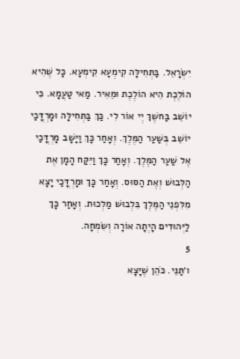יִשְׂרָאֵל. בַּתְּחִילָּה קִימְעָא קִימְעָא. כָּל שֶׁהִיא הוֹלֶכֶת הִיא הוֹלֶכֶת וּמֵאִיר. מַאי טַעֲמָא. כִּי יוֹשֵׁב בַּחשֶׁךְ יְי אוֹר לִי. כַּךְ בַּתְּחִילָּה וּמָרְדֳּכַי יוֹשֵׁב בְּשַׁעַר הַמֶּלֶךְ. וְאָחַר כָּךְ וַיָּשָׁב מָרְדֳּכַי אֶל שַׁעַר הַמֶּלֶךְ. וְאָחַר כָּךְ וַיִּקַּח הָמָן אֶת הַלְּבוּשׁ וְאֶת הַסּוּס. וְאָחַר כָּךְ וּמָרְדֳּכַי יָצָא מִלִּפְנֵי הַמֶּלֶךְ בִּלְבוּשׁ מַלְכוּת. וְאָחַר כָּךְ לַיְּהוּדִים הָיְתָה אוֹרָה וְשִׂמְחָה.
5
ו׳תַּנֵּי. כֹּהֵן שֶׁיָּצָא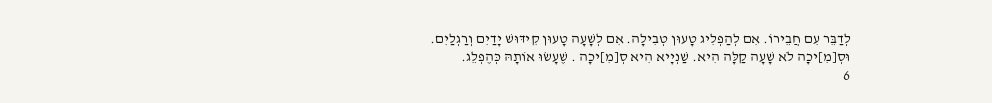לְדַבֵּר עִם חֲבֵירוֹ. אִם לְהַפְלִיג טָעוּן טְבִילָה. אִם לְשָׁעָה טָעוּן קִידּוּשׁ יָדַיִם וְרַגְלַיִם. וּסְ[מִ]יכָה לֹא שָׁעָה קַלָּה הִיא. שַׁנְיָיא הִיא סְ[מִ]יכָה . שֶׁעָשׂוּ אוֹתָהּ כְּהֶפְלֵג.
6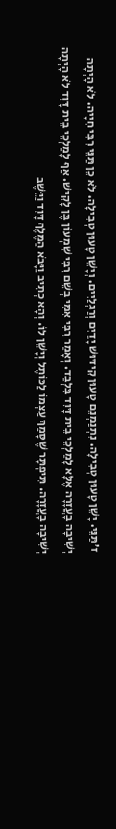ז׳תַּנֵּי. יָשֵׁן טָעוּן טְבִילָה. נִתְנַמְנֵם טָעוּן קִידּוּשׁ יָדַיִם וְרַגְלַיִים. וְיָשֵׁן טָעוּן טְבִילָה. לֹא כֵן תַּנֵּי רִבִּי חִיָיה. לֹא הָיְתָה יְשִׁיבָה בָעֲזָרָה אֶלָּא לָמַלְכֵי בֵית דָּוִד בִּלְבַד. וְאָמַר רִבִּי אִמִּי בְשֵׁם רִבִּי שִׁמְעוֹן בֶּן לָקִישׁ. אַף לָמַלְכֵי בֵית דָּוִד לֹא הָיְתָה יְשִׁיבָה בָעֲזָרָה. תִּיפְתָּר שֶׁסָּמַךְ עַצְמוֹ לַכּוֹתֶל וְיָשֵׁן לוֹ. וְהָא כְתִיב וַיָּבֹא הַמֶּלֶךְ דָּוִד וַיֵּשֶׁב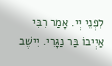לִפְנֵי יְי. אָמַר רִבִּי אַיְיבוֹ בַּר נַגָּרִי. יִישֶׁב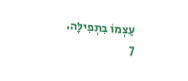עַצְמוֹ בִתְפִילָּה.
7